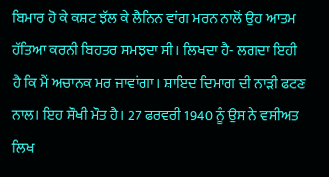ਬਿਮਾਰ ਹੋ ਕੇ ਕਸ਼ਟ ਝੱਲ ਕੇ ਲੈਨਿਨ ਵਾਂਗ ਮਰਨ ਨਾਲੋਂ ਉਹ ਆਤਮ ਹੱਤਿਆ ਕਰਨੀ ਬਿਹਤਰ ਸਮਝਦਾ ਸੀ। ਲਿਖਦਾ ਹੈ- ਲਗਦਾ ਇਹੀ ਹੈ ਕਿ ਮੈਂ ਅਚਾਨਕ ਮਰ ਜਾਵਾਂਗਾ। ਸ਼ਾਇਦ ਦਿਮਾਗ ਦੀ ਨਾੜੀ ਫਟਣ ਨਾਲ। ਇਹ ਸੌਖੀ ਮੌਤ ਹੈ। 27 ਫਰਵਰੀ 1940 ਨੂੰ ਉਸ ਨੇ ਵਸੀਅਤ ਲਿਖ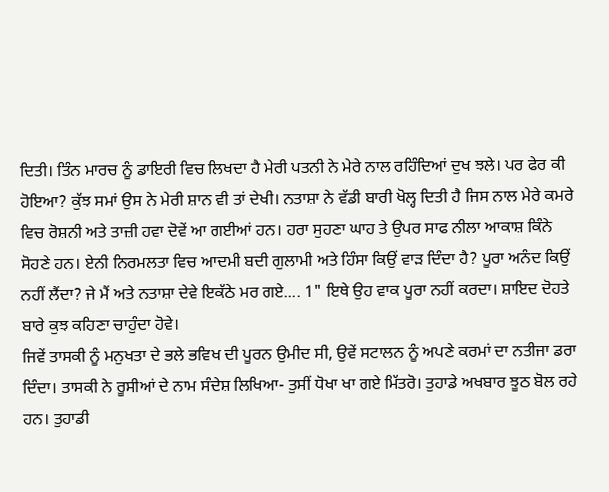ਦਿਤੀ। ਤਿੰਨ ਮਾਰਚ ਨੂੰ ਡਾਇਰੀ ਵਿਚ ਲਿਖਦਾ ਹੈ ਮੇਰੀ ਪਤਨੀ ਨੇ ਮੇਰੇ ਨਾਲ ਰਹਿੰਦਿਆਂ ਦੁਖ ਝਲੇ। ਪਰ ਫੇਰ ਕੀ ਹੋਇਆ? ਕੁੱਝ ਸਮਾਂ ਉਸ ਨੇ ਮੇਰੀ ਸ਼ਾਨ ਵੀ ਤਾਂ ਦੇਖੀ। ਨਤਾਸ਼ਾ ਨੇ ਵੱਡੀ ਬਾਰੀ ਖੋਲ੍ਹ ਦਿਤੀ ਹੈ ਜਿਸ ਨਾਲ ਮੇਰੇ ਕਮਰੇ ਵਿਚ ਰੋਸ਼ਨੀ ਅਤੇ ਤਾਜ਼ੀ ਹਵਾ ਦੋਵੇਂ ਆ ਗਈਆਂ ਹਨ। ਹਰਾ ਸੁਹਣਾ ਘਾਹ ਤੇ ਉਪਰ ਸਾਫ ਨੀਲਾ ਆਕਾਸ਼ ਕਿੰਨੇ ਸੋਹਣੇ ਹਨ। ਏਨੀ ਨਿਰਮਲਤਾ ਵਿਚ ਆਦਮੀ ਬਦੀ ਗੁਲਾਮੀ ਅਤੇ ਹਿੰਸਾ ਕਿਉਂ ਵਾੜ ਦਿੰਦਾ ਹੈ? ਪੂਰਾ ਅਨੰਦ ਕਿਉਂ ਨਹੀਂ ਲੈਂਦਾ? ਜੇ ਮੈਂ ਅਤੇ ਨਤਾਸ਼ਾ ਦੇਵੇ ਇਕੱਠੇ ਮਰ ਗਏ.... 1" ਇਥੇ ਉਹ ਵਾਕ ਪੂਰਾ ਨਹੀਂ ਕਰਦਾ। ਸ਼ਾਇਦ ਦੋਹਤੇ ਬਾਰੇ ਕੁਝ ਕਹਿਣਾ ਚਾਹੁੰਦਾ ਹੋਵੇ।
ਜਿਵੇਂ ਤਾਸਕੀ ਨੂੰ ਮਨੁਖਤਾ ਦੇ ਭਲੇ ਭਵਿਖ ਦੀ ਪੂਰਨ ਉਮੀਦ ਸੀ, ਉਵੇਂ ਸਟਾਲਨ ਨੂੰ ਅਪਣੇ ਕਰਮਾਂ ਦਾ ਨਤੀਜਾ ਡਰਾ ਦਿੰਦਾ। ਤਾਸਕੀ ਨੇ ਰੂਸੀਆਂ ਦੇ ਨਾਮ ਸੰਦੇਸ਼ ਲਿਖਿਆ- ਤੁਸੀਂ ਧੋਖਾ ਖਾ ਗਏ ਮਿੱਤਰੋ। ਤੁਹਾਡੇ ਅਖਬਾਰ ਝੂਠ ਬੋਲ ਰਹੇ ਹਨ। ਤੁਹਾਡੀ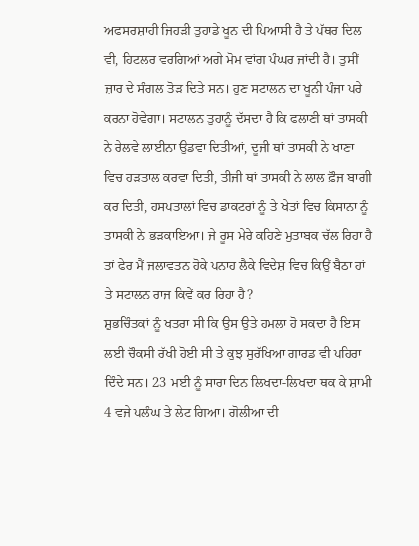ਅਫਸਰਸ਼ਾਹੀ ਜਿਹੜੀ ਤੁਹਾਡੇ ਖੂਨ ਦੀ ਪਿਆਸੀ ਹੈ ਤੇ ਪੱਥਰ ਦਿਲ ਵੀ, ਹਿਟਲਰ ਵਰਗਿਆਂ ਅਗੇ ਮੋਮ ਵਾਂਗ ਪੰਘਰ ਜਾਂਦੀ ਹੈ। ਤੁਸੀਂ ਜ਼ਾਰ ਦੇ ਸੰਗਲ ਤੋੜ ਦਿਤੇ ਸਨ। ਹੁਣ ਸਟਾਲਨ ਦਾ ਖੂਨੀ ਪੰਜਾ ਪਰੇ ਕਰਨਾ ਹੋਵੇਗਾ। ਸਟਾਲਨ ਤੁਹਾਨੂੰ ਦੱਸਦਾ ਹੈ ਕਿ ਫਲਾਣੀ ਥਾਂ ਤਾਸਕੀ ਨੇ ਰੇਲਵੇ ਲਾਈਨਾ ਉਡਵਾ ਦਿਤੀਆਂ, ਦੂਜੀ ਥਾਂ ਤਾਸਕੀ ਨੇ ਖਾਣਾ ਵਿਚ ਹੜਤਾਲ ਕਰਵਾ ਦਿਤੀ, ਤੀਜੀ ਥਾਂ ਤਾਸਕੀ ਨੇ ਲਾਲ ਫ਼ੌਜ ਬਾਗੀ ਕਰ ਦਿਤੀ, ਹਸਪਤਾਲਾਂ ਵਿਚ ਡਾਕਟਰਾਂ ਨੂੰ ਤੇ ਖੇਤਾਂ ਵਿਚ ਕਿਸਾਨਾ ਨੂੰ ਤਾਸਕੀ ਨੇ ਭੜਕਾਇਆ। ਜੇ ਰੂਸ ਮੇਰੇ ਕਹਿਣੇ ਮੁਤਾਬਕ ਚੱਲ ਰਿਹਾ ਹੈ ਤਾਂ ਫੇਰ ਮੈਂ ਜਲਾਵਤਨ ਹੋਕੇ ਪਨਾਹ ਲੈਕੇ ਵਿਦੇਸ਼ ਵਿਚ ਕਿਉਂ ਬੈਠਾ ਹਾਂ ਤੇ ਸਟਾਲਨ ਰਾਜ ਕਿਵੇਂ ਕਰ ਰਿਹਾ ਹੈ?
ਸ਼ੁਭਚਿੰਤਕਾਂ ਨੂੰ ਖਤਰਾ ਸੀ ਕਿ ਉਸ ਉਤੇ ਹਮਲਾ ਹੋ ਸਕਦਾ ਹੈ ਇਸ ਲਈ ਚੌਕਸੀ ਰੱਖੀ ਹੋਈ ਸੀ ਤੇ ਕੁਝ ਸੁਰੱਖਿਆ ਗਾਰਡ ਵੀ ਪਹਿਰਾ ਦਿੰਦੇ ਸਨ। 23 ਮਈ ਨੂੰ ਸਾਰਾ ਦਿਨ ਲਿਖਦਾ-ਲਿਖਦਾ ਥਕ ਕੇ ਸ਼ਾਮੀ 4 ਵਜੇ ਪਲੰਘ ਤੇ ਲੇਟ ਗਿਆ। ਗੋਲੀਆ ਦੀ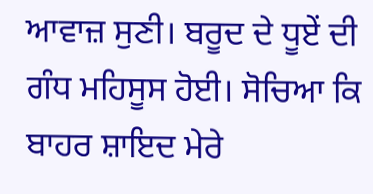ਆਵਾਜ਼ ਸੁਣੀ। ਬਰੂਦ ਦੇ ਧੂਏਂ ਦੀ ਗੰਧ ਮਹਿਸੂਸ ਹੋਈ। ਸੋਚਿਆ ਕਿ ਬਾਹਰ ਸ਼ਾਇਦ ਮੇਰੇ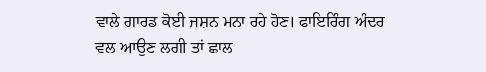ਵਾਲੇ ਗਾਰਡ ਕੋਈ ਜਸ਼ਨ ਮਨਾ ਰਹੇ ਹੋਣ। ਫਾਇਰਿੰਗ ਅੰਦਰ ਵਲ ਆਉਣ ਲਗੀ ਤਾਂ ਛਾਲ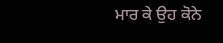ਮਾਰ ਕੇ ਉਹ ਕੋਨੇ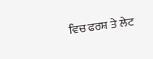ਵਿਚ ਫਰਸ਼ ਤੇ ਲੇਟ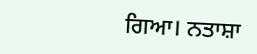ਗਿਆ। ਨਤਾਸ਼ਾ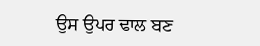ਉਸ ਉਪਰ ਢਾਲ ਬਣ